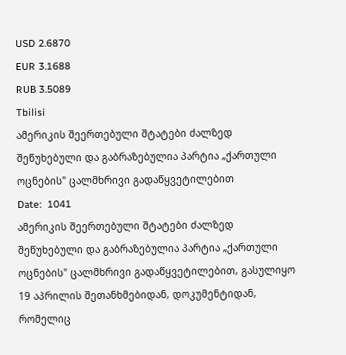USD 2.6870
EUR 3.1688
RUB 3.5089
Tbilisi
ამერიკის შეერთებული შტატები ძალზედ შეწუხებული და გაბრაზებულია პარტია „ქართული ოცნების" ცალმხრივი გადაწყვეტილებით
Date:  1041
ამერიკის შეერთებული შტატები ძალზედ შეწუხებული და გაბრაზებულია პარტია „ქართული ოცნების" ცალმხრივი გადაწყვეტილებით, გასულიყო 19 აპრილის შეთანხმებიდან, დოკუმენტიდან, რომელიც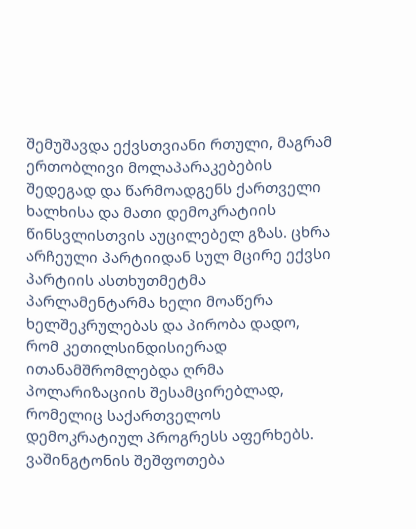შემუშავდა ექვსთვიანი რთული, მაგრამ ერთობლივი მოლაპარაკებების შედეგად და წარმოადგენს ქართველი ხალხისა და მათი დემოკრატიის წინსვლისთვის აუცილებელ გზას. ცხრა არჩეული პარტიიდან სულ მცირე ექვსი პარტიის ასთხუთმეტმა პარლამენტარმა ხელი მოაწერა ხელშეკრულებას და პირობა დადო, რომ კეთილსინდისიერად ითანამშრომლებდა ღრმა პოლარიზაციის შესამცირებლად, რომელიც საქართველოს დემოკრატიულ პროგრესს აფერხებს. ვაშინგტონის შეშფოთება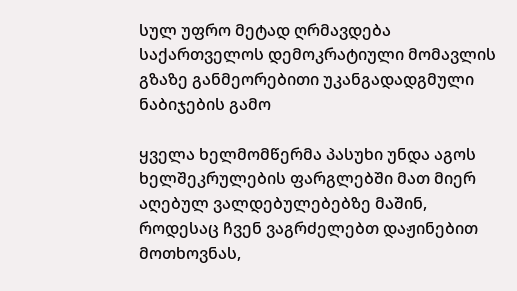სულ უფრო მეტად ღრმავდება საქართველოს დემოკრატიული მომავლის გზაზე განმეორებითი უკანგადადგმული ნაბიჯების გამო

ყველა ხელმომწერმა პასუხი უნდა აგოს ხელშეკრულების ფარგლებში მათ მიერ აღებულ ვალდებულებებზე მაშინ, როდესაც ჩვენ ვაგრძელებთ დაჟინებით მოთხოვნას,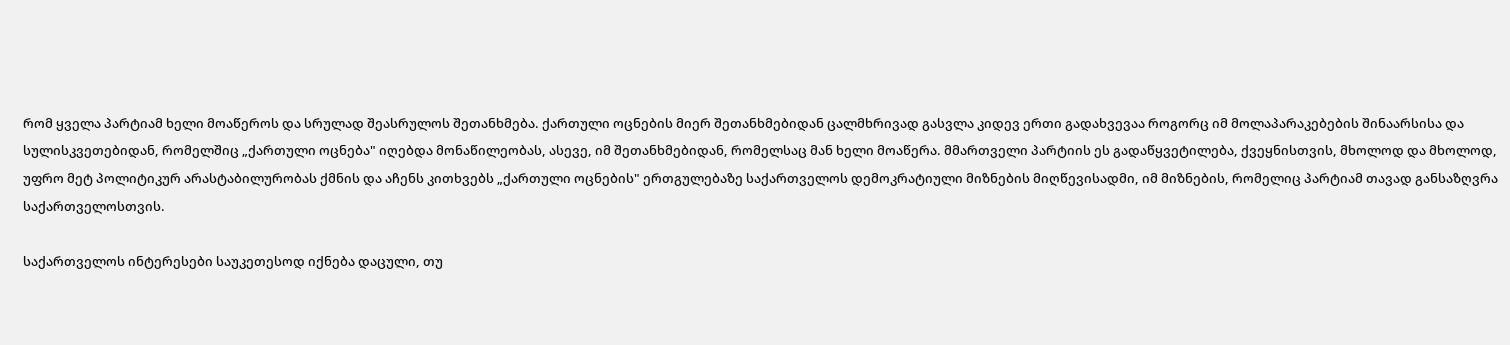რომ ყველა პარტიამ ხელი მოაწეროს და სრულად შეასრულოს შეთანხმება. ქართული ოცნების მიერ შეთანხმებიდან ცალმხრივად გასვლა კიდევ ერთი გადახვევაა როგორც იმ მოლაპარაკებების შინაარსისა და სულისკვეთებიდან, რომელშიც „ქართული ოცნება" იღებდა მონაწილეობას, ასევე, იმ შეთანხმებიდან, რომელსაც მან ხელი მოაწერა. მმართველი პარტიის ეს გადაწყვეტილება, ქვეყნისთვის, მხოლოდ და მხოლოდ, უფრო მეტ პოლიტიკურ არასტაბილურობას ქმნის და აჩენს კითხვებს „ქართული ოცნების" ერთგულებაზე საქართველოს დემოკრატიული მიზნების მიღწევისადმი, იმ მიზნების, რომელიც პარტიამ თავად განსაზღვრა საქართველოსთვის.

საქართველოს ინტერესები საუკეთესოდ იქნება დაცული, თუ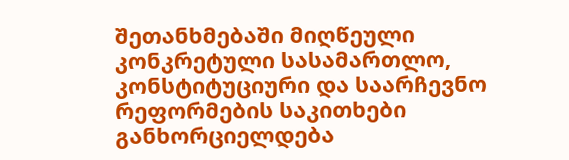შეთანხმებაში მიღწეული კონკრეტული სასამართლო, კონსტიტუციური და საარჩევნო რეფორმების საკითხები განხორციელდება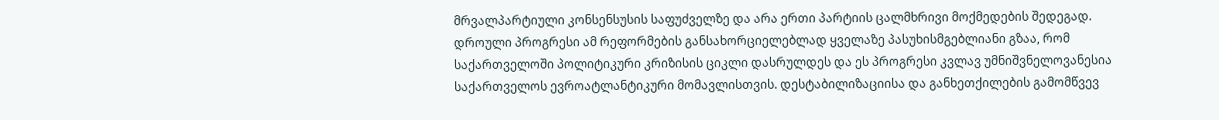მრვალპარტიული კონსენსუსის საფუძველზე და არა ერთი პარტიის ცალმხრივი მოქმედების შედეგად. დროული პროგრესი ამ რეფორმების განსახორციელებლად ყველაზე პასუხისმგებლიანი გზაა, რომ საქართველოში პოლიტიკური კრიზისის ციკლი დასრულდეს და ეს პროგრესი კვლავ უმნიშვნელოვანესია საქართველოს ევროატლანტიკური მომავლისთვის. დესტაბილიზაციისა და განხეთქილების გამომწვევ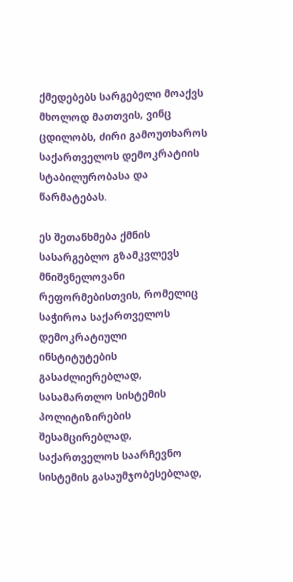ქმედებებს სარგებელი მოაქვს მხოლოდ მათთვის, ვინც ცდილობს, ძირი გამოუთხაროს საქართველოს დემოკრატიის სტაბილურობასა და წარმატებას.

ეს შეთანხმება ქმნის სასარგებლო გზამკვლევს მნიშვნელოვანი რეფორმებისთვის, რომელიც საჭიროა საქართველოს დემოკრატიული ინსტიტუტების გასაძლიერებლად, სასამართლო სისტემის პოლიტიზირების შესამცირებლად, საქართველოს საარჩევნო სისტემის გასაუმჯობესებლად,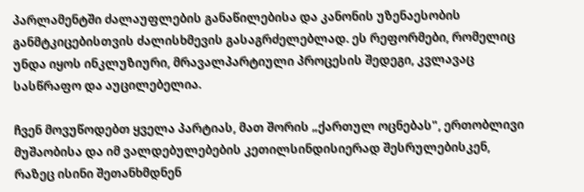პარლამენტში ძალაუფლების განაწილებისა და კანონის უზენაესობის განმტკიცებისთვის ძალისხმევის გასაგრძელებლად. ეს რეფორმები, რომელიც უნდა იყოს ინკლუზიური, მრავალპარტიული პროცესის შედეგი, კვლავაც სასწრაფო და აუცილებელია.

ჩვენ მოვუწოდებთ ყველა პარტიას, მათ შორის „ქართულ ოცნებას", ერთობლივი მუშაობისა და იმ ვალდებულებების კეთილსინდისიერად შესრულებისკენ, რაზეც ისინი შეთანხმდნენ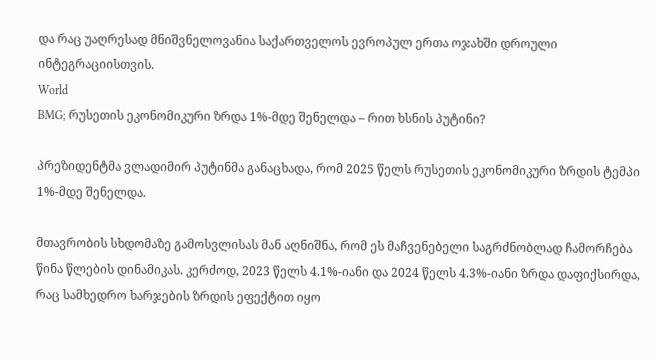და რაც უაღრესად მნიშვნელოვანია საქართველოს ევროპულ ერთა ოჯახში დროული ინტეგრაციისთვის.
World
BMG; რუსეთის ეკონომიკური ზრდა 1%-მდე შენელდა – რით ხსნის პუტინი?

პრეზიდენტმა ვლადიმირ პუტინმა განაცხადა, რომ 2025 წელს რუსეთის ეკონომიკური ზრდის ტემპი 1%-მდე შენელდა.

მთავრობის სხდომაზე გამოსვლისას მან აღნიშნა, რომ ეს მაჩვენებელი საგრძნობლად ჩამორჩება წინა წლების დინამიკას. კერძოდ, 2023 წელს 4.1%-იანი და 2024 წელს 4.3%-იანი ზრდა დაფიქსირდა, რაც სამხედრო ხარჯების ზრდის ეფექტით იყო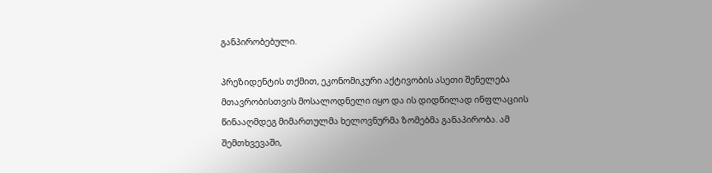განპირობებული.

პრეზიდენტის თქმით, ეკონომიკური აქტივობის ასეთი შენელება მთავრობისთვის მოსალოდნელი იყო და ის დიდწილად ინფლაციის წინააღმდეგ მიმართულმა ხელოვნურმა ზომებმა განაპირობა. ამ შემთხვევაში,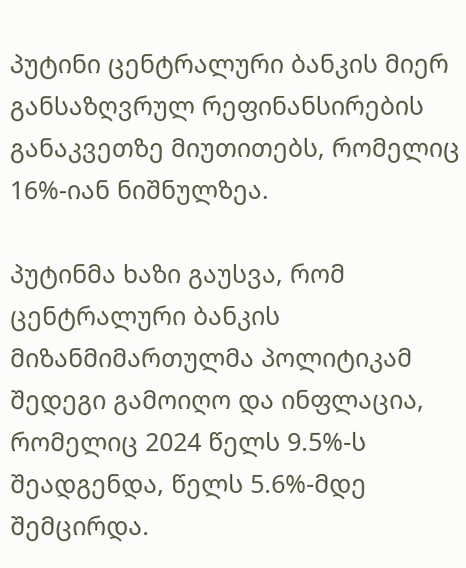პუტინი ცენტრალური ბანკის მიერ განსაზღვრულ რეფინანსირების განაკვეთზე მიუთითებს, რომელიც 16%-იან ნიშნულზეა.

პუტინმა ხაზი გაუსვა, რომ ცენტრალური ბანკის მიზანმიმართულმა პოლიტიკამ შედეგი გამოიღო და ინფლაცია, რომელიც 2024 წელს 9.5%-ს შეადგენდა, წელს 5.6%-მდე შემცირდა.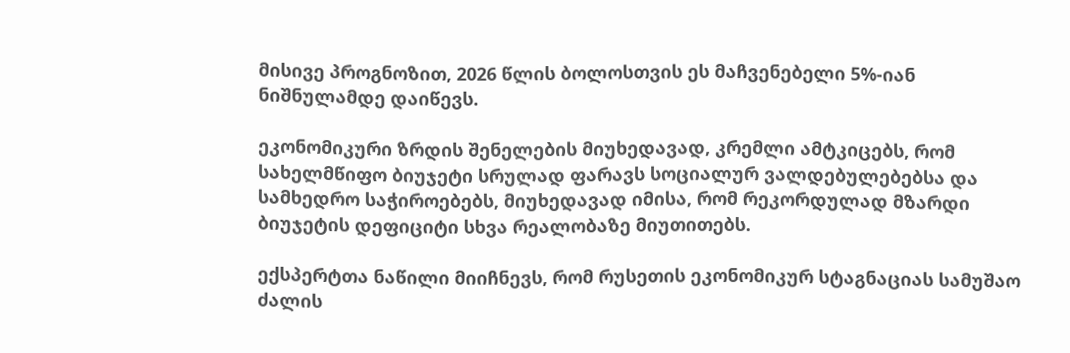მისივე პროგნოზით, 2026 წლის ბოლოსთვის ეს მაჩვენებელი 5%-იან ნიშნულამდე დაიწევს.

ეკონომიკური ზრდის შენელების მიუხედავად, კრემლი ამტკიცებს, რომ სახელმწიფო ბიუჯეტი სრულად ფარავს სოციალურ ვალდებულებებსა და სამხედრო საჭიროებებს, მიუხედავად იმისა, რომ რეკორდულად მზარდი ბიუჯეტის დეფიციტი სხვა რეალობაზე მიუთითებს.

ექსპერტთა ნაწილი მიიჩნევს, რომ რუსეთის ეკონომიკურ სტაგნაციას სამუშაო ძალის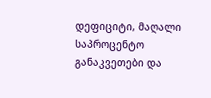დეფიციტი, მაღალი საპროცენტო განაკვეთები და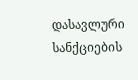დასავლური სანქციების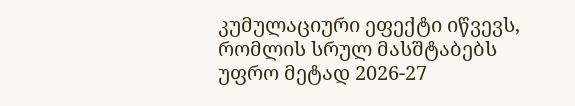კუმულაციური ეფექტი იწვევს, რომლის სრულ მასშტაბებს უფრო მეტად 2026-27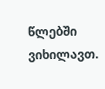წლებში ვიხილავთ.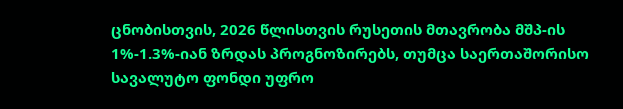ცნობისთვის, 2026 წლისთვის რუსეთის მთავრობა მშპ-ის 1%-1.3%-იან ზრდას პროგნოზირებს, თუმცა საერთაშორისო სავალუტო ფონდი უფრო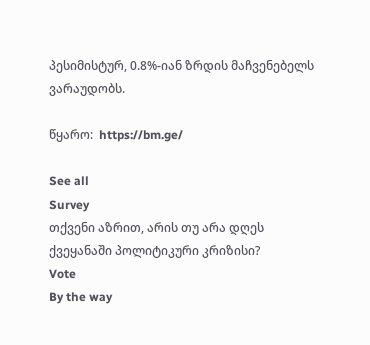პესიმისტურ, 0.8%-იან ზრდის მაჩვენებელს ვარაუდობს.

წყარო:  https://bm.ge/

See all
Survey
თქვენი აზრით, არის თუ არა დღეს ქვეყანაში პოლიტიკური კრიზისი?
Vote
By the way